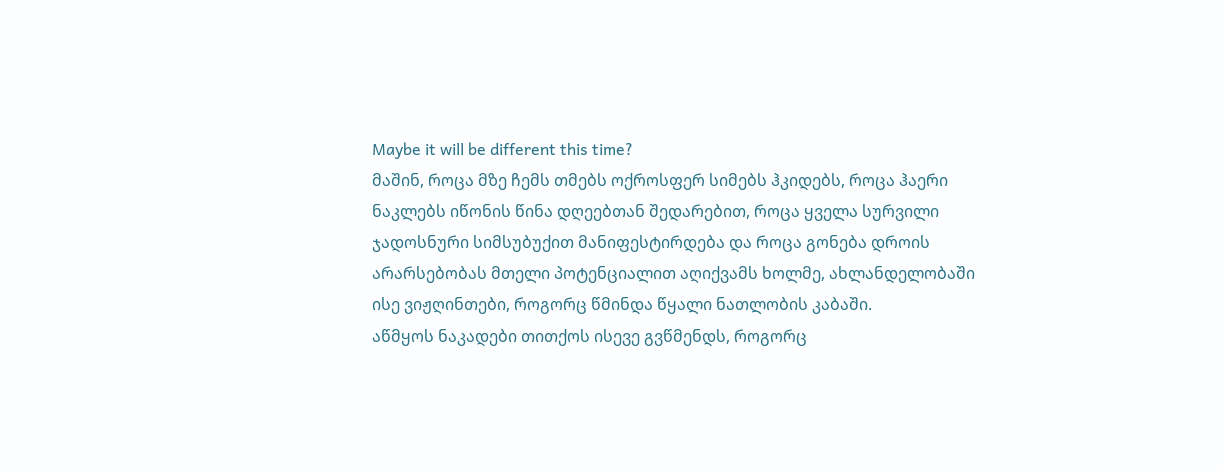Maybe it will be different this time?
მაშინ, როცა მზე ჩემს თმებს ოქროსფერ სიმებს ჰკიდებს, როცა ჰაერი ნაკლებს იწონის წინა დღეებთან შედარებით, როცა ყველა სურვილი ჯადოსნური სიმსუბუქით მანიფესტირდება და როცა გონება დროის არარსებობას მთელი პოტენციალით აღიქვამს ხოლმე, ახლანდელობაში ისე ვიჟღინთები, როგორც წმინდა წყალი ნათლობის კაბაში.
აწმყოს ნაკადები თითქოს ისევე გვწმენდს, როგორც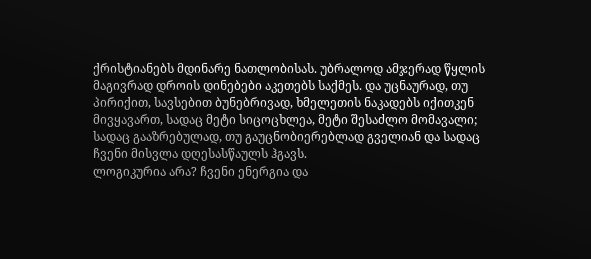ქრისტიანებს მდინარე ნათლობისას. უბრალოდ ამჯერად წყლის მაგივრად დროის დინებები აკეთებს საქმეს. და უცნაურად, თუ პირიქით, სავსებით ბუნებრივად, ხმელეთის ნაკადებს იქითკენ მივყავართ, სადაც მეტი სიცოცხლეა, მეტი შესაძლო მომავალი; სადაც გააზრებულად, თუ გაუცნობიერებლად გველიან და სადაც ჩვენი მისვლა დღესასწაულს ჰგავს.
ლოგიკურია არა? ჩვენი ენერგია და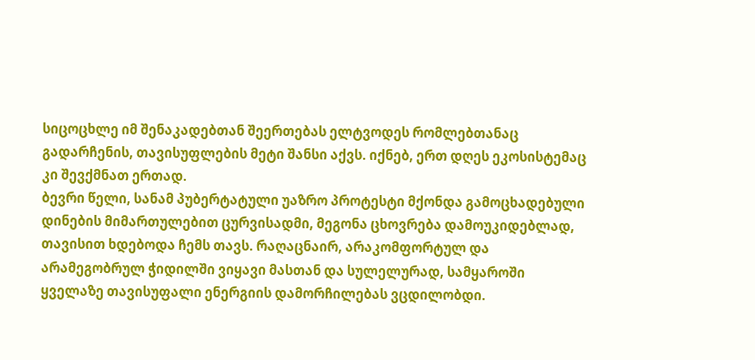სიცოცხლე იმ შენაკადებთან შეერთებას ელტვოდეს რომლებთანაც გადარჩენის, თავისუფლების მეტი შანსი აქვს. იქნებ, ერთ დღეს ეკოსისტემაც კი შევქმნათ ერთად.
ბევრი წელი, სანამ პუბერტატული უაზრო პროტესტი მქონდა გამოცხადებული დინების მიმართულებით ცურვისადმი, მეგონა ცხოვრება დამოუკიდებლად, თავისით ხდებოდა ჩემს თავს. რაღაცნაირ, არაკომფორტულ და არამეგობრულ ჭიდილში ვიყავი მასთან და სულელურად, სამყაროში ყველაზე თავისუფალი ენერგიის დამორჩილებას ვცდილობდი.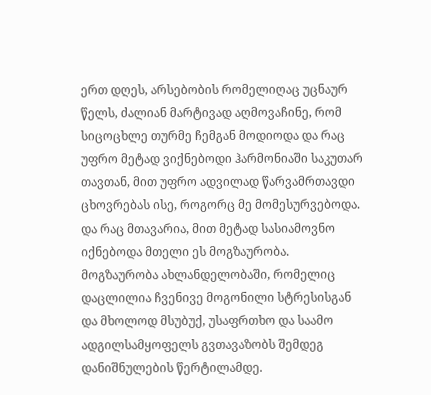ერთ დღეს, არსებობის რომელიღაც უცნაურ წელს, ძალიან მარტივად აღმოვაჩინე, რომ სიცოცხლე თურმე ჩემგან მოდიოდა და რაც უფრო მეტად ვიქნებოდი ჰარმონიაში საკუთარ თავთან, მით უფრო ადვილად წარვამრთავდი ცხოვრებას ისე, როგორც მე მომესურვებოდა. და რაც მთავარია, მით მეტად სასიამოვნო იქნებოდა მთელი ეს მოგზაურობა.
მოგზაურობა ახლანდელობაში, რომელიც დაცლილია ჩვენივე მოგონილი სტრესისგან და მხოლოდ მსუბუქ, უსაფრთხო და საამო ადგილსამყოფელს გვთავაზობს შემდეგ დანიშნულების წერტილამდე.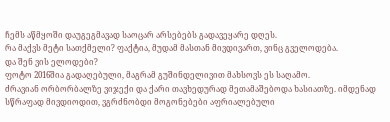ჩემს აწმყოში დაუგეგმავად საოცარ არსებებს გადავეყარე დღეს.
რა მაქვს მეტი სათქმელი? ფაქტია, მუდამ მასთან მივდივართ, ვინც გველოდება.
და შენ ვის ელოდები?
ფოტო 2016შია გადაღებული, მაგრამ გუშინდელივით მახსოვს ეს საღამო.
ძრავიან ორბორბალზე ვიჯექი და ქარი თავხედურად მეთამაშებოდა ხასიათზე. იმდენად სწრაფად მივდიოდით, ვგრძნობდი მოგონებები აფრიალებული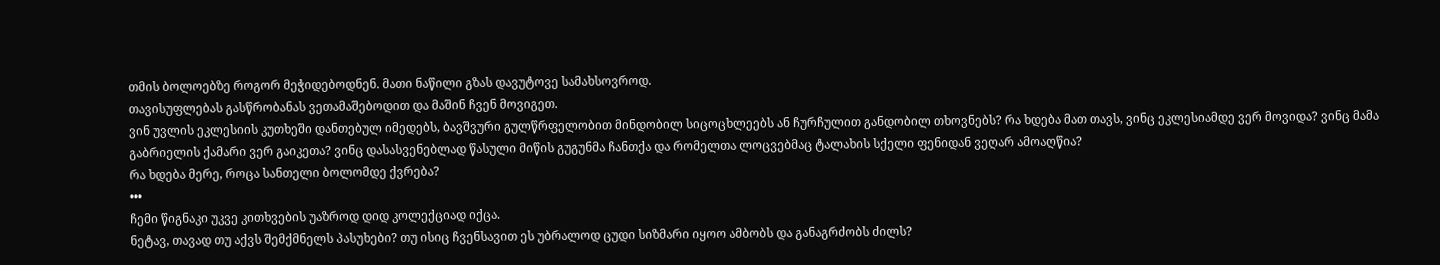თმის ბოლოებზე როგორ მეჭიდებოდნენ. მათი ნაწილი გზას დავუტოვე სამახსოვროდ.
თავისუფლებას გასწრობანას ვეთამაშებოდით და მაშინ ჩვენ მოვიგეთ.
ვინ უვლის ეკლესიის კუთხეში დანთებულ იმედებს, ბავშვური გულწრფელობით მინდობილ სიცოცხლეებს ან ჩურჩულით განდობილ თხოვნებს? რა ხდება მათ თავს, ვინც ეკლესიამდე ვერ მოვიდა? ვინც მამა გაბრიელის ქამარი ვერ გაიკეთა? ვინც დასასვენებლად წასული მიწის გუგუნმა ჩანთქა და რომელთა ლოცვებმაც ტალახის სქელი ფენიდან ვეღარ ამოაღწია?
რა ხდება მერე, როცა სანთელი ბოლომდე ქვრება?
•••
ჩემი წიგნაკი უკვე კითხვების უაზროდ დიდ კოლექციად იქცა.
ნეტავ, თავად თუ აქვს შემქმნელს პასუხები? თუ ისიც ჩვენსავით ეს უბრალოდ ცუდი სიზმარი იყოო ამბობს და განაგრძობს ძილს?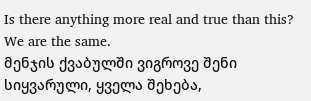Is there anything more real and true than this?
We are the same.
მენჯის ქვაბულში ვიგროვე შენი სიყვარული, ყველა შეხება,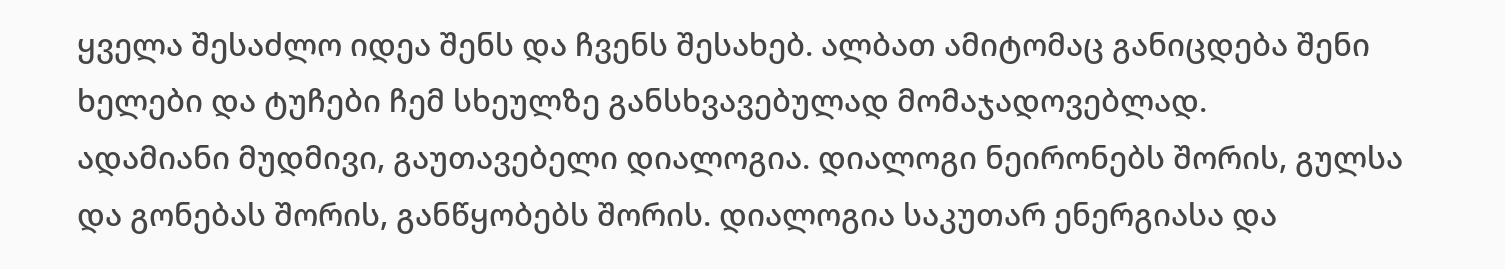ყველა შესაძლო იდეა შენს და ჩვენს შესახებ. ალბათ ამიტომაც განიცდება შენი ხელები და ტუჩები ჩემ სხეულზე განსხვავებულად მომაჯადოვებლად.
ადამიანი მუდმივი, გაუთავებელი დიალოგია. დიალოგი ნეირონებს შორის, გულსა და გონებას შორის, განწყობებს შორის. დიალოგია საკუთარ ენერგიასა და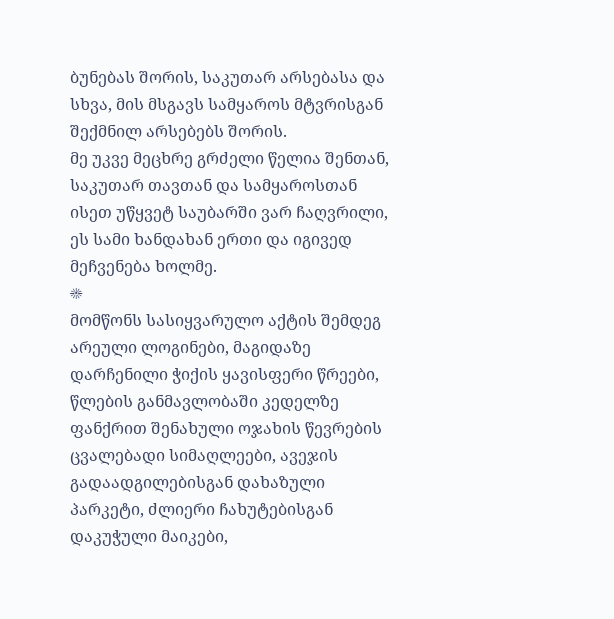ბუნებას შორის, საკუთარ არსებასა და სხვა, მის მსგავს სამყაროს მტვრისგან შექმნილ არსებებს შორის.
მე უკვე მეცხრე გრძელი წელია შენთან, საკუთარ თავთან და სამყაროსთან ისეთ უწყვეტ საუბარში ვარ ჩაღვრილი, ეს სამი ხანდახან ერთი და იგივედ მეჩვენება ხოლმე.
☀
მომწონს სასიყვარულო აქტის შემდეგ არეული ლოგინები, მაგიდაზე დარჩენილი ჭიქის ყავისფერი წრეები, წლების განმავლობაში კედელზე ფანქრით შენახული ოჯახის წევრების ცვალებადი სიმაღლეები, ავეჯის გადაადგილებისგან დახაზული პარკეტი, ძლიერი ჩახუტებისგან დაკუჭული მაიკები,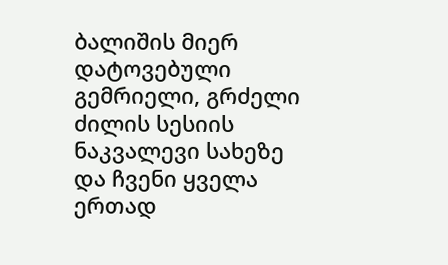ბალიშის მიერ დატოვებული გემრიელი, გრძელი ძილის სესიის ნაკვალევი სახეზე და ჩვენი ყველა ერთად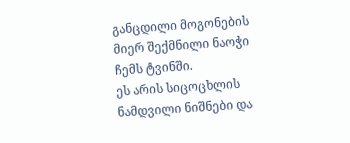განცდილი მოგონების მიერ შექმნილი ნაოჭი ჩემს ტვინში.
ეს არის სიცოცხლის ნამდვილი ნიშნები და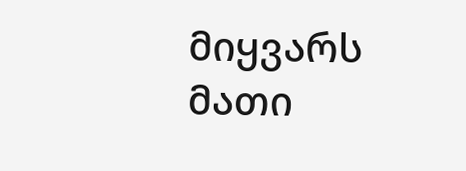მიყვარს მათი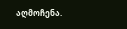აღმოჩენა.